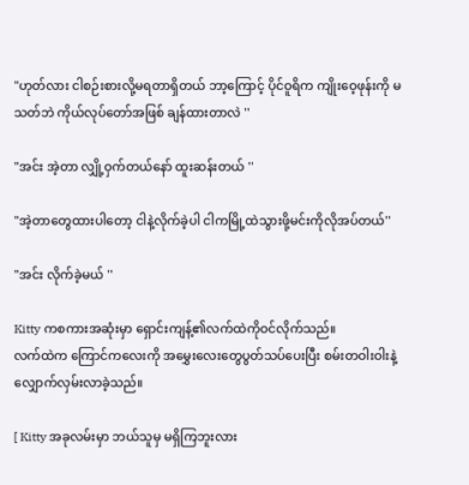"ဟုတ်လား ငါစဉ်းစားလို့မရတာရှိတယ် ဘာ့ကြောင့် ပိုင်ဝူရိက ကျိုးဝေ့ဖုန်းကို မသတ်ဘဲ ကိုယ်လုပ်တော်အဖြစ် ချန်ထားတာလဲ ''

"အင်း အဲ့တာ လျှို့ဝှက်တယ်နော် ထူးဆန်းတယ် ''

"အဲ့တာတွေထားပါတော့ ငါနဲ့လိုက်ခဲ့ပါ ငါကမြို့ထဲသွားဖို့မင်းကိုလိုအပ်တယ်''

"အင်း လိုက်ခဲ့မယ် ''

Kitty ကစကားအဆုံးမှာ ရှောင်းကျန့်၏လက်ထဲကိုဝင်လိုက်သည်။
လက်ထဲက ကြောင်ကလေးကို အမွှေးလေးတွေပွတ်သပ်ပေးပြီး စမ်းတဝါးဝါးနဲ့ လျှောက်လှမ်းလာခဲ့သည်။

[ Kitty အခုလမ်းမှာ ဘယ်သူမှ မရှိကြဘူးလား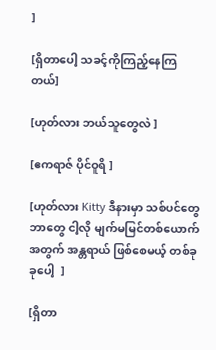]

[ရှိတာပေါ့ သခင့်ကိုကြည့်နေကြတယ်]

[ဟုတ်လား ဘယ်သူတွေလဲ ]

[ဧကရာဇ် ပိုင်ဝူရိ ]

[ဟုတ်လား Kitty ဒီနားမှာ သစ်ပင်တွေဘာတွေ ငါ့လို မျက်မမြင်တစ်ယောက်အတွက် အန္တရာယ် ဖြစ်စေမယ့် တစ်ခုခုပေါ့  ]

[ရှိတာ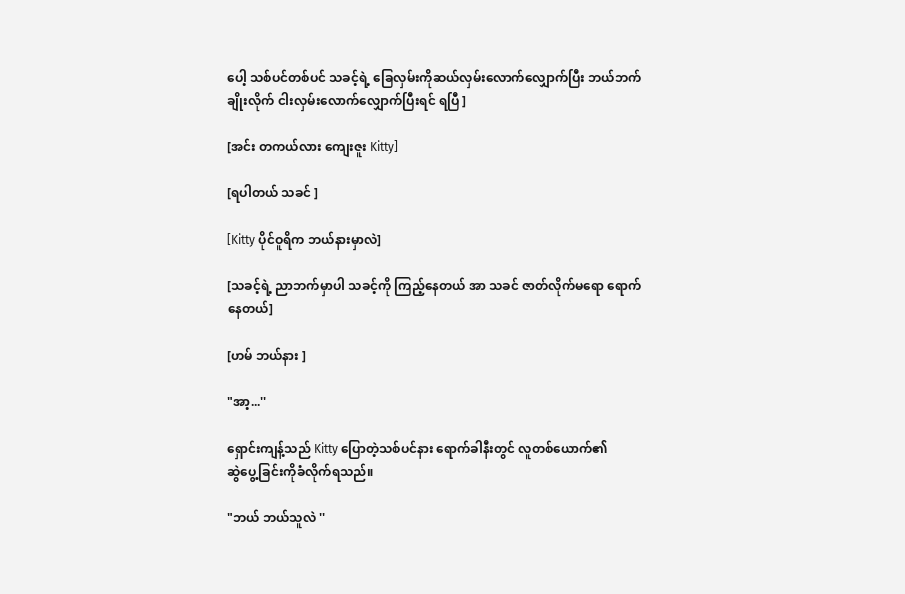ပေါ့ သစ်ပင်တစ်ပင် သခင့်ရဲ့ ခြေလှမ်းကိုဆယ်လှမ်းလောက်လျှောက်ပြီး ဘယ်ဘက်ချိုးလိုက် ငါးလှမ်းလောက်လျှောက်ပြီးရင် ရပြီ ]

[အင်း တကယ်လား ကျေးဇူး Kitty]

[ရပါတယ် သခင် ]

[Kitty ပိုင်ဝူရိက ဘယ်နားမှာလဲ]

[သခင့်ရဲ့ ညာဘက်မှာပါ သခင့်ကို ကြည့်နေတယ် အာ သခင် ဇာတ်လိုက်မရော ရောက်နေတယ်]

[ဟမ် ဘယ်နား ]

"အာ့...''

ရှောင်းကျန့်သည် Kitty ပြောတဲ့သစ်ပင်နား ရောက်ခါနီးတွင် လူတစ်ယောက်၏
ဆွဲပွေ့ခြင်းကိုခံလိုက်ရသည်။

"ဘယ် ဘယ်သူလဲ ''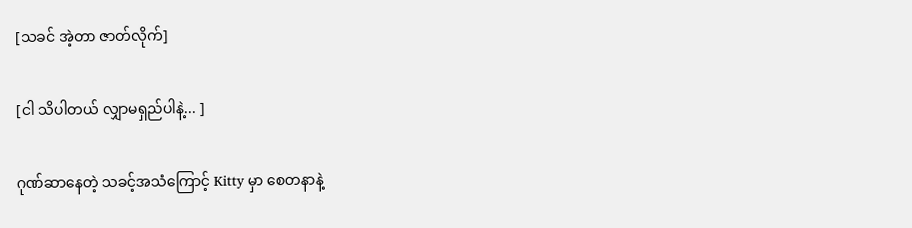[သခင် အဲ့တာ ဇာတ်လိုက်]

[ငါ သိပါတယ် လျှာမရှည်ပါနဲ့... ]

ဂုဏ်ဆာနေတဲ့ သခင့်အသံကြောင့် Kitty မှာ စေတနာနဲ့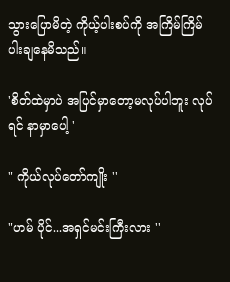သွားပြောမိတဲ့ ကိုယ့်ပါးစပ်ကို အကြိမ်ကြိမ်ပါးချနေမိသည်။

'စိတ်ထဲမှာပဲ အပြင်မှာတော့မလုပ်ပါဘူး လုပ်ရင် နာမှာပေါ့ '

" ကိုယ်လုပ်တော်ကျိုး ''

"ဟမ် ပိုင်...အရှင်မင်းကြီးလား ''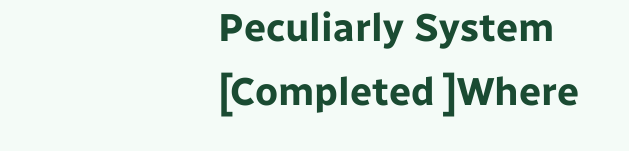Peculiarly System [Completed ]Where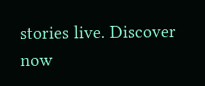stories live. Discover now